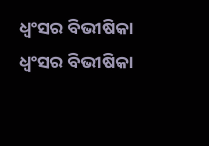ଧ୍ୱଂସର ବିଭୀଷିକା
ଧ୍ୱଂସର ବିଭୀଷିକା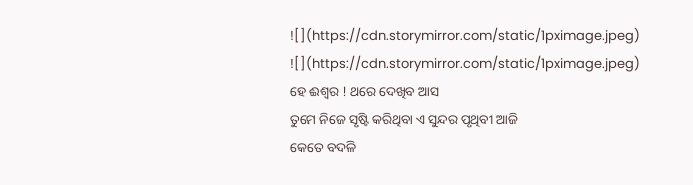![](https://cdn.storymirror.com/static/1pximage.jpeg)
![](https://cdn.storymirror.com/static/1pximage.jpeg)
ହେ ଈଶ୍ବର ! ଥରେ ଦେଖିବ ଆସ
ତୁମେ ନିଜେ ସୃଷ୍ଟି କରିଥିବା ଏ ସୁନ୍ଦର ପୃଥିବୀ ଆଜି
କେତେ ବଦଳି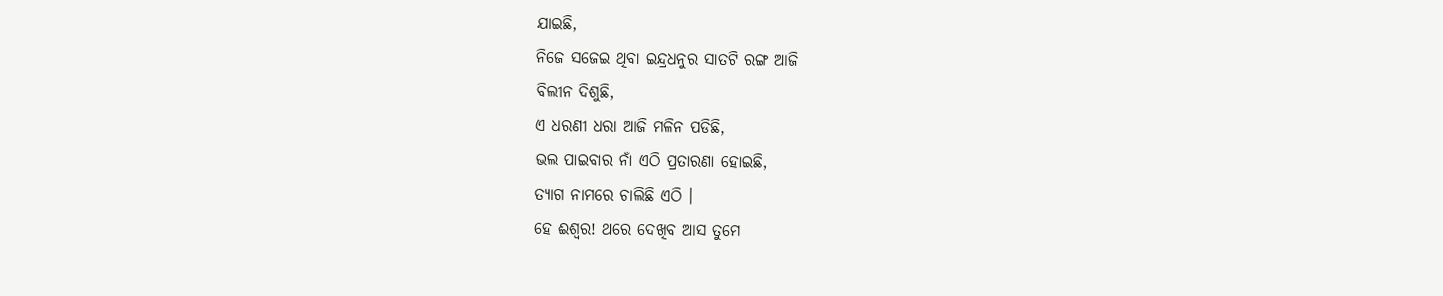ଯାଇଛି,
ନିଜେ ସଜେଇ ଥିବା ଇନ୍ଦ୍ରଧନୁର ସାତଟି ରଙ୍ଗ ଆଜି
ବିଲୀନ ଦିଶୁଛି,
ଏ ଧରଣୀ ଧରା ଆଜି ମଳିନ ପଡିଛି,
ଭଲ ପାଇବାର ନାଁ ଏଠି ପ୍ରତାରଣା ହୋଇଛି,
ତ୍ୟାଗ ନାମରେ ଚାଲିଛି ଏଠି ।
ହେ ଈଶ୍ବର! ଥରେ ଦେଖିବ ଆସ ତୁମେ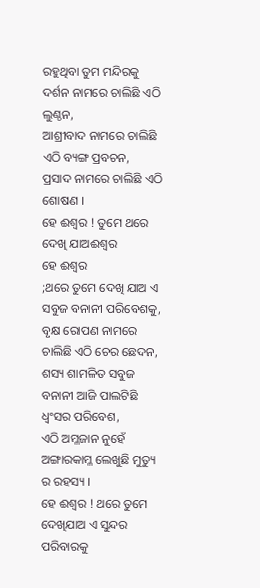ରହୁଥିବା ତୁମ ମନ୍ଦିରକୁ
ଦର୍ଶନ ନାମରେ ଚାଲିଛି ଏଠି ଲୁଣ୍ଠନ,
ଆଶ୍ରୀବାଦ ନାମରେ ଚାଲିଛି ଏଠି ବ୍ୟଙ୍ଗ ପ୍ରବଚନ,
ପ୍ରସାଦ ନାମରେ ଚାଲିଛି ଏଠି ଶୋଷଣ ।
ହେ ଈଶ୍ବର ! ତୁମେ ଥରେ ଦେଖି ଯାଅଈଶ୍ୱର
ହେ ଈଶ୍ବର
;ଥରେ ତୁମେ ଦେଖି ଯାଅ ଏ ସବୁଜ ବନାନୀ ପରିବେଶକୁ,
ବୃକ୍ଷ ରୋପଣ ନାମରେ ଚାଲିଛି ଏଠି ଚେର ଛେଦନ,
ଶସ୍ୟ ଶାମଳିତ ସବୁଜ ବନାନୀ ଆଜି ପାଲଟିଛି ଧ୍ୱଂସର ପରିବେଶ,
ଏଠି ଅମ୍ଳଜାନ ନୁହେଁ ଅଙ୍ଗାରକାମ୍ଳ ଲେଖୁଛି ମୁତ୍ୟୁ ର ରହସ୍ୟ ।
ହେ ଈଶ୍ବର ! ଥରେ ତୁମେ ଦେଖିଯାଅ ଏ ସୁନ୍ଦର ପରିବାରକୁ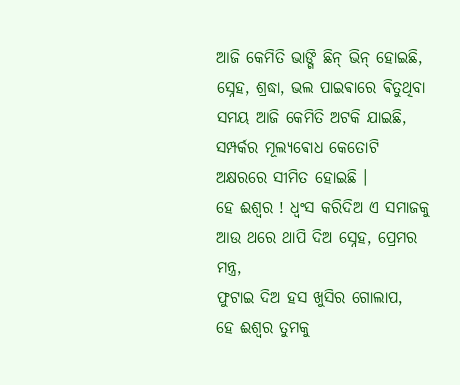ଆଜି କେମିତି ଭାଙ୍ଗି ଛିନ୍ ଭିନ୍ ହୋଇଛି,
ସ୍ନେହ, ଶ୍ରଦ୍ଧା, ଭଲ ପାଇଵାରେ ଵିତୁଥିବା ସମୟ ଆଜି କେମିତି ଅଟକି ଯାଇଛି,
ସମ୍ପର୍କର ମୂଲ୍ୟଵୋଧ କେତୋଟି ଅକ୍ଷରରେ ସୀମିତ ହୋଇଛି ।
ହେ ଈଶ୍ୱର ! ଧ୍ୱଂସ କରିଦିଅ ଏ ସମାଜକୁ
ଆଉ ଥରେ ଥାପି ଦିଅ ସ୍ନେହ, ପ୍ରେମର ମନ୍ତ୍ର,
ଫୁଟାଇ ଦିଅ ହସ ଖୁସିର ଗୋଲାପ,
ହେ ଈଶ୍ୱର ତୁମକୁ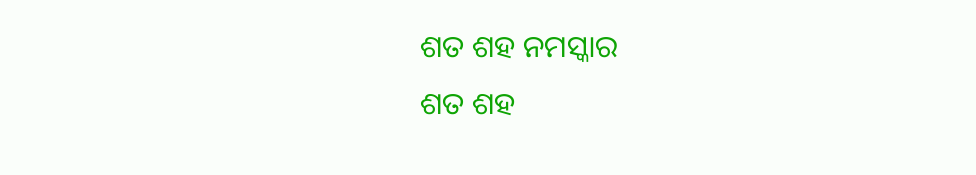ଶତ ଶହ ନମସ୍କାର
ଶତ ଶହ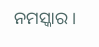ନମସ୍କାର ।